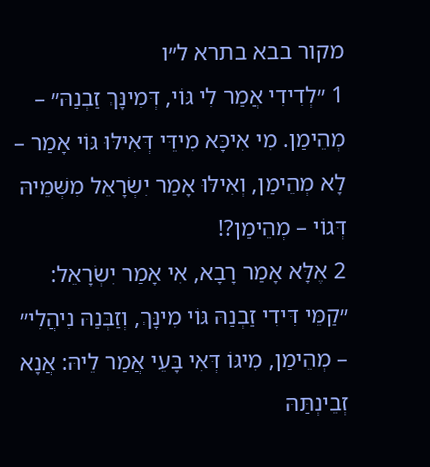מקור בבא בתרא ל״ו
1 ״לְדִידִי אֲמַר לִי גּוֹי, דְּמִינָּךְ זַבְנַהּ״ – מְהֵימַן. מִי אִיכָּא מִידֵּי דְּאִילּוּ גּוֹי אָמַר – לָא מְהֵימַן, וְאִילּוּ אָמַר יִשְׂרָאֵל מִשְּׁמֵיהּ דְּגוֹי – מְהֵימַן?!
2 אֶלָּא אָמַר רָבָא, אִי אָמַר יִשְׂרָאֵל: ״קַמֵּי דִּידִי זַבְנַהּ גּוֹי מִינָּךְ, וְזַבְּנַהּ נִיהֲלִי״ – מְהֵימַן, מִיגּוֹ דְּאִי בָּעֵי אֲמַר לֵיהּ: אֲנָא זְבֵינְתַּהּ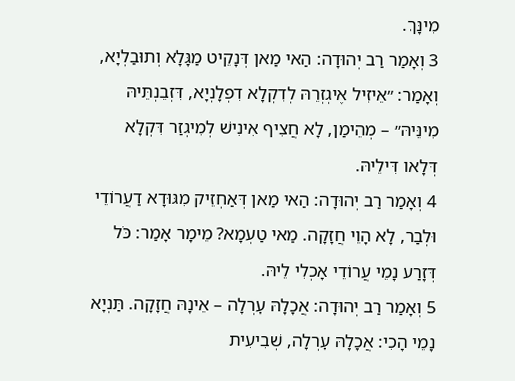מִינָּךְ.
3 וְאָמַר רַב יְהוּדָה: הַאי מַאן דְּנָקֵיט מַגָּלָא וְתוּבַלְיָא, וְאָמַר: ״אֵיזִיל אֶיגְזְרֵהּ לְדִקְלָא דִפְלָנְיָא, דִּזְבֵנְתֵּיהּ מִינֵּיהּ״ – מְהֵימַן, לָא חֲצִיף אִינִישׁ לְמִיגְזַר דִּקְלָא דְּלָאו דִּילֵיהּ.
4 וְאָמַר רַב יְהוּדָה: הַאי מַאן דְּאַחְזֵיק מִגּוּדָא דַעֲרוֹדֵי וּלְבַר, לָא הָוֵי חֲזָקָה. מַאי טַעְמָא? מֵימָר אָמַר: כֹּל דְּזָרַע נָמֵי עֲרוֹדֵי אָכְלִי לֵיהּ.
5 וְאָמַר רַב יְהוּדָה: אֲכָלָהּ עׇרְלָה – אֵינָהּ חֲזָקָה. תַּנְיָא נָמֵי הָכִי: אֲכָלָהּ עׇרְלָה, שְׁבִיעִית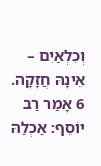וְכִלְאַיִם – אֵינָהּ חֲזָקָה.
6 אָמַר רַב יוֹסֵף: אַכְלַהּ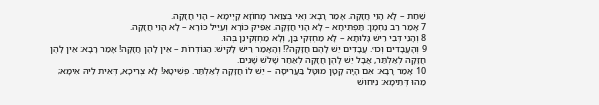שַׁחַת – לָא הָוֵי חֲזָקָה. אָמַר רָבָא: וְאִי בְּצַוַּאר מָחוֹזָא קָיְימָא – הָוֵי חֲזָקָה.
7 אָמַר רַב נַחְמָן: תַּפְתִּיחָא – לָא הָוֵי חֲזָקָה. אַפֵּיק כּוֹרָא וְעַיֵּיל כּוֹרָא – לָא הָוֵי חֲזָקָה.
8 וְהָנֵי דְּבֵי רֵישׁ גָּלוּתָא – לָא מַחְזְקִי בַּן, וְלָא מַחְזְקִינַן בְּהוּ.
9 וְהָעֲבָדִים וְכוּ׳. עֲבָדִים יֵשׁ לָהֶם חֲזָקָה?! וְהָאָמַר רֵישׁ לָקִישׁ: הַגּוֹדְרוֹת – אֵין לָהֶן חֲזָקָה! אָמַר רָבָא: אֵין לָהֶן חֲזָקָה לְאַלְתַּר, אֲבָל יֵשׁ לָהֶן חֲזָקָה לְאַחַר שָׁלֹשׁ שָׁנִים.
10 אָמַר רָבָא: אִם הָיָה קָטָן מוּטָּל בַּעֲרִיסָה – יֵשׁ לוֹ חֲזָקָה לְאַלְתַּר. פְּשִׁיטָא! לָא צְרִיכָא, דְּאִית לֵיהּ אִימָּא; מַהוּ דְּתֵימָא: נֵיחוּשׁ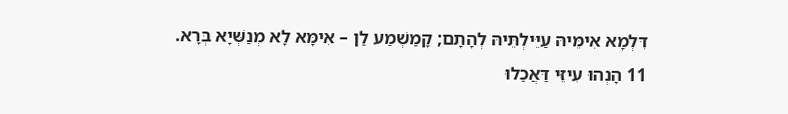דִּלְמָא אִימֵּיהּ עַיֵּילְתֵּיהּ לְהָתָם; קָמַשְׁמַע לַן – אִימָּא לָא מְנַשְּׁיָא בְּרָא.
11 הָנְהוּ עִיזֵּי דַּאֲכַלוּ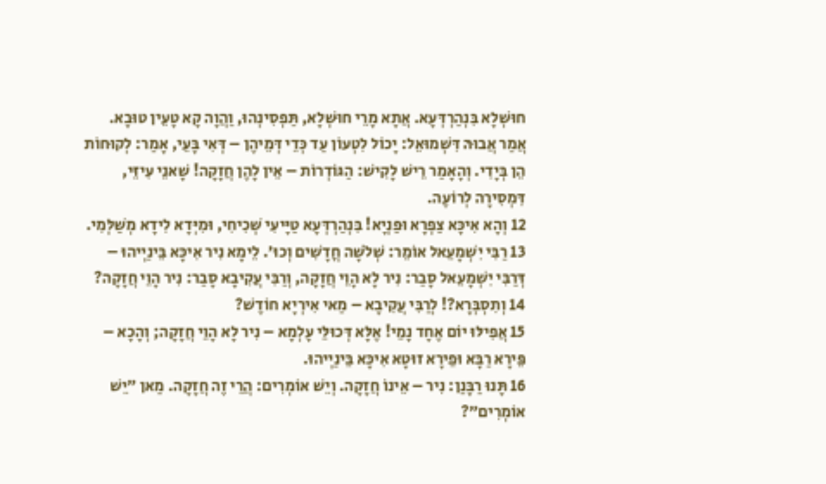חוּשְׁלָא בִּנְהַרְדְּעָא. אֲתָא מָרֵי חוּשְׁלָא, תַּפְסִינְהוּ, וַהֲוָה קָא טָעֵין טוּבָא. אֲמַר אֲבוּהּ דִּשְׁמוּאֵל: יָכוֹל לִטְעוֹן עַד כְּדֵי דְּמֵיהֶן – דְּאִי בָּעֵי, אָמַר: לְקוּחוֹת הֵן בְּיָדִי. וְהָאָמַר רֵישׁ לָקִישׁ: הַגּוֹדְרוֹת – אֵין לָהֶן חֲזָקָה! שָׁאנֵי עִיזֵּי, דִּמְסִירָה לְרוֹעֶה.
12 וְהָא אִיכָּא צַפְרָא וּפַנְיָא! בִּנְהַרְדְּעָא טַיָּיעִי שְׁכִיחִי, וּמִיְּדָא לִידָא מְשַׁלְּמִי.
13 רַבִּי יִשְׁמָעֵאל אוֹמֵר: שְׁלֹשָׁה חֳדָשִׁים וְכוּ׳. לֵימָא נִיר אִיכָּא בֵּינַיְיהוּ – דְּרַבִּי יִשְׁמָעֵאל סָבַר: נִיר לָא הָוֵי חֲזָקָה, וְרַבִּי עֲקִיבָא סָבַר: נִיר הָוֵי חֲזָקָה?
14 וְתִסְבְּרָא?! לְרַבִּי עֲקִיבָא – מַאי אִירְיָא חוֹדֶשׁ?
15 אֲפִילּוּ יוֹם אֶחָד נָמֵי! אֶלָּא דְּכוּלֵּי עָלְמָא – נִיר לָא הָוֵי חֲזָקָה; וְהָכָא – פֵּירָא רַבָּא וּפֵירָא זוּטָא אִיכָּא בֵּינַיְיהוּ.
16 תָּנוּ רַבָּנַן: נִיר – אֵינוֹ חֲזָקָה. וְיֵשׁ אוֹמְרִים: הֲרֵי זֶה חֲזָקָה. מַאן ״יֵשׁ אוֹמְרִים״?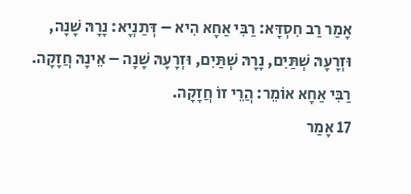אָמַר רַב חִסְדָּא: רַבִּי אַחָא הִיא – דְּתַנְיָא: נָרָהּ שָׁנָה, וּזְרָעָהּ שְׁתַּיִם, נָרָהּ שְׁתַּיִם, וּזְרָעָהּ שָׁנָה – אֵינָהּ חֲזָקָה. רַבִּי אַחָא אוֹמֵר: הֲרֵי זוֹ חֲזָקָה.
17 אָמַר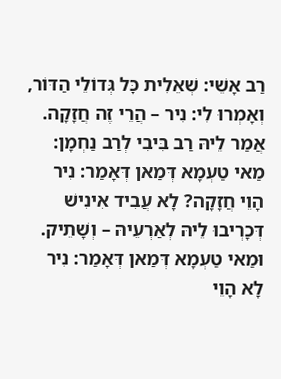רַב אָשֵׁי: שְׁאֵלִית כׇּל גְּדוֹלֵי הַדּוֹר, וְאָמְרוּ לִי: נִיר – הֲרֵי זֶה חֲזָקָה. אֲמַר לֵיהּ רַב בִּיבִי לְרַב נַחְמָן: מַאי טַעְמָא דְּמַאן דְּאָמַר: נִיר הָוֵי חֲזָקָה? לָא עֲבִיד אִינִישׁ דְּכָרְיבוּ לֵיהּ לְאַרְעֵיהּ – וְשָׁתֵיק. וּמַאי טַעְמָא דְּמַאן דְּאָמַר: נִיר לָא הָוֵי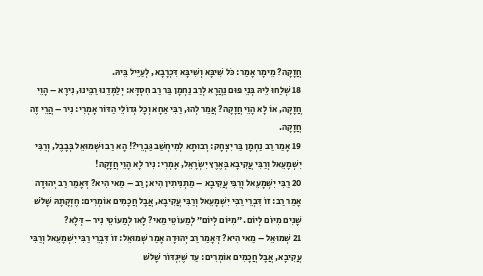חֲזָקָה? מֵימָר אָמַר: כֹּל שִׁיבָּא וְשִׁיבָּא דִּכְרָבָא, לְעַיֵּיל בֵּיהּ.
18 שְׁלַחוּ לֵיהּ בְּנֵי פּוּם נַהֲרָא לְרַב נַחְמָן בַּר רַב חִסְדָּא: יְלַמְּדֵנוּ רַבֵּינוּ, נִירָא – הָוֵי חֲזָקָה, אוֹ לָא הָוֵי חֲזָקָה? אֲמַר לְהוּ, רַבִּי אַחָא וְכׇל גְּדוֹלֵי הַדּוֹר אָמְרִי: נִיר – הֲרֵי זֶה חֲזָקָה.
19 אָמַר רַב נַחְמָן בַּר יִצְחָק: רְבוּתָא לְמִיחְשַׁב גַּבְרֵי?! הָא רַב וּשְׁמוּאֵל בְּבָבֶל, וְרַבִּי יִשְׁמָעֵאל וְרַבִּי עֲקִיבָא בְּאֶרֶץ יִשְׂרָאֵל, אָמְרִי: נִיר לָא הָוֵי חֲזָקָה!
20 רַבִּי יִשְׁמָעֵאל וְרַבִּי עֲקִיבָא – מַתְנִיתִין הִיא; רַב – מַאי הִיא? דְּאָמַר רַב יְהוּדָה אָמַר רַב: זוֹ דִּבְרֵי רַבִּי יִשְׁמָעֵאל וְרַבִּי עֲקִיבָא, אֲבָל חֲכָמִים אוֹמְרִים: חֶזְקָתָהּ שָׁלֹשׁ שָׁנִים מִיּוֹם לְיוֹם. ״מִיּוֹם לְיוֹם״ לְמַעוֹטֵי מַאי? לָאו לְמַעוֹטֵי נִיר – דְּלָא?
21 שְׁמוּאֵל – מַאי הִיא? דְּאָמַר רַב יְהוּדָה אָמַר שְׁמוּאֵל: זוֹ דִּבְרֵי רַבִּי יִשְׁמָעֵאל וְרַבִּי עֲקִיבָא, אֲבָל חֲכָמִים אוֹמְרִים: עַד שֶׁיִּגְדּוֹר שָׁלֹשׁ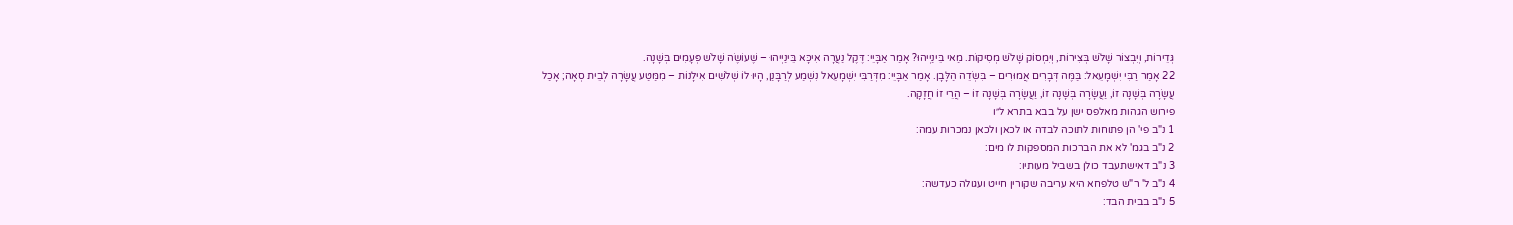גְּדֵירוֹת, וְיִבְצוֹר שָׁלֹשׁ בְּצִירוֹת, וְיִמְסוֹק שָׁלֹשׁ מְסִיקוֹת. מַאי בֵּינַיְיהוּ? אָמַר אַבָּיֵי: דֶּקֶל נַעֲרָה אִיכָּא בֵּינַיְיהוּ – שֶׁעוֹשֶׂה שָׁלֹשׁ פְּעָמִים בְּשָׁנָה.
22 אָמַר רַבִּי יִשְׁמָעֵאל: בַּמֶּה דְּבָרִים אֲמוּרִים – בִּשְׂדֵה הַלָּבָן. אָמַר אַבָּיֵי: מִדְּרַבִּי יִשְׁמָעֵאל נִשְׁמַע לְרַבָּנַן, הָיוּ לוֹ שְׁלֹשִׁים אִילָנוֹת – מִמַּטַּע עֲשָׂרָה לְבֵית סְאָה; אָכַל עֲשָׂרָה בְּשָׁנָה זוֹ, וַעֲשָׂרָה בְּשָׁנָה זוֹ, וַעֲשָׂרָה בְּשָׁנָה זוֹ – הֲרֵי זוֹ חֲזָקָה.
פירוש הגהות מאלפס ישן על בבא בתרא ל״ו
1 נ"ב פי' הן פתוחות לתוכה לבדה או לכאן ולכאן נמכרות עמה:
2 נ"ב בגמ' לא את הברכות המספקות לו מים:
3 נ"ב דאישתעבד כולן בשביל מעותיו:
4 נ"ב ל' ר"ש טלפחא היא עריבה שקורין חייט ועגולה כעדשה:
5 נ"ב בבית הבד: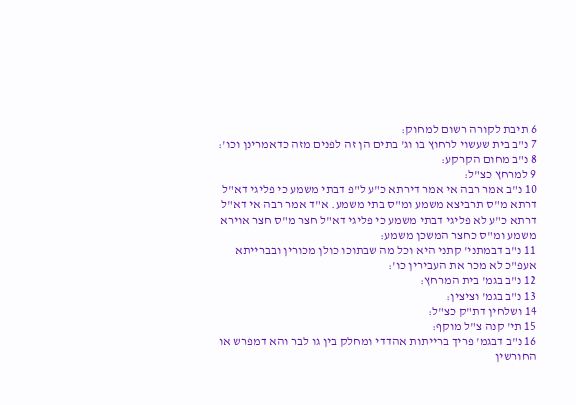6 תיבת לקורה רשום למחוק:
7 נ"ב בית שעשוי לרחוץ בו וג' בתים הן זה לפנים מזה כדאמרינן וכו':
8 נ"ב מחום הקרקע:
9 למרחץ כצ"ל:
10 נ"ב אמר רבה אי אמר דירתא כ"ע ל"פ דבתי משמע כי פליגי דא"ל דרתא מ"ס תרביצא משמע ומ"ס בתי משמע. א"ד אמר רבה אי דא"ל דרתא כ"ע לא פליגי דבתי משמע כי פליגי דא"ל חצר מ"ס חצר אוירא משמע ומ"ס כחצר המשכן משמע:
11 נ"ב דבמתני' קתני היא וכל מה שבתוכו כולן מכורין ובברייתא אעפ"כ לא מכר את העבירין כו':
12 נ"ב בגמ' בית המרחץ:
13 נ"ב בגמ' וציצין:
14 ושלחין דת"ק כצ"ל:
15 תי' קנה צ"ל מוקף:
16 נ"ב דבגמ' פריך ברייתות אהדדי ומחלק בין גו לבר והא דמפרש או החורשין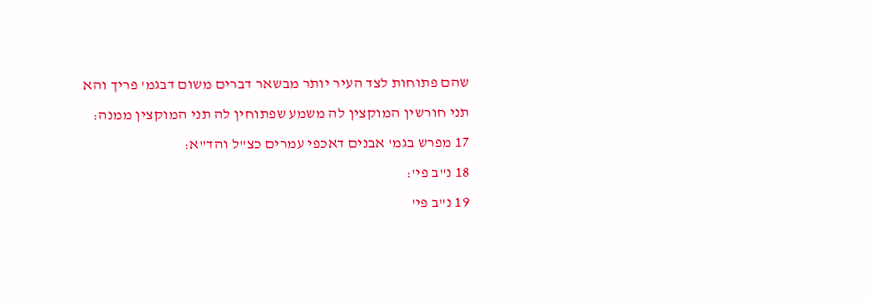שהם פתוחות לצד העיר יותר מבשאר דברים משום דבגמ' פריך והא תני חורשין המוקצין לה משמע שפתוחין לה תני המוקצין ממנה:
17 מפרש בגמ' אבנים דאכפי עמרים כצ"ל והד"א:
18 נ"ב פי':
19 נ"ב פי'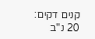קנים דקים:
20 נ"ב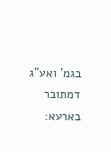בגמ' ואע"ג דמתובר בארעא: